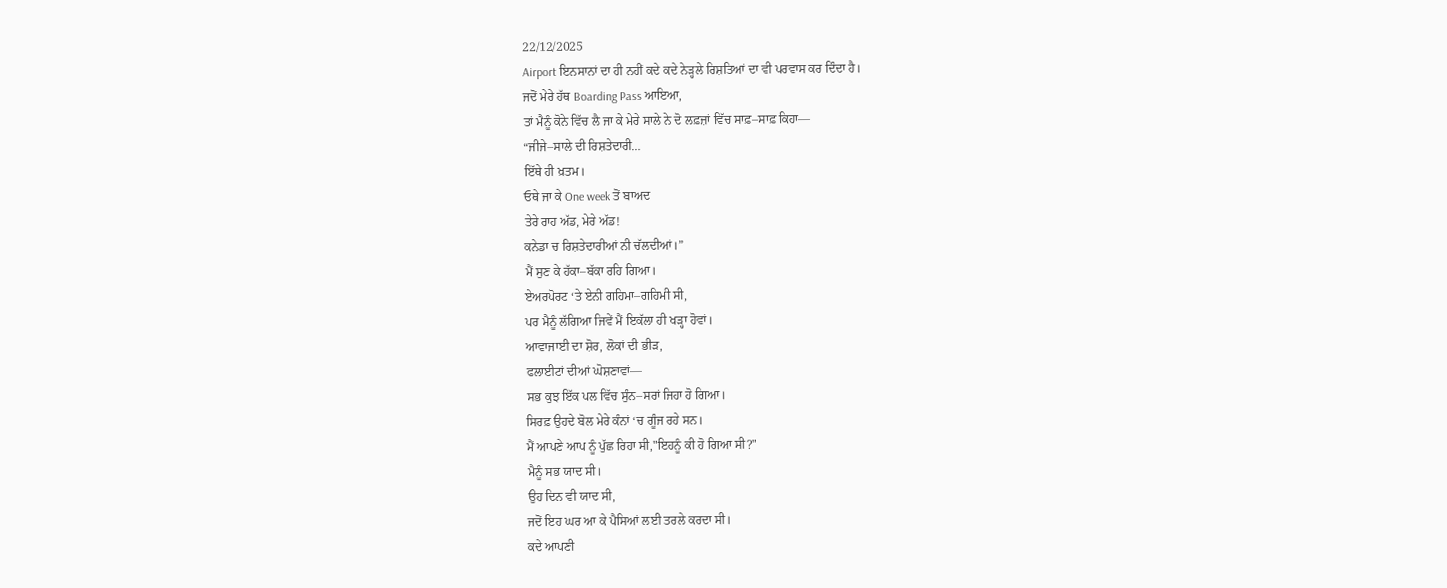22/12/2025
Airport ਇਨਸਾਨਾਂ ਦਾ ਹੀ ਨਹੀਂ ਕਦੇ ਕਦੇ ਨੇੜ੍ਹਲੇ ਰਿਸ਼ਤਿਆਂ ਦਾ ਵੀ ਪਰਵਾਸ ਕਰ ਦਿੰਦਾ ਹੈ।
ਜਦੋਂ ਮੇਰੇ ਹੱਥ Boarding Pass ਆਇਆ,
ਤਾਂ ਮੈਨੂੰ ਕੋਨੇ ਵਿੱਚ ਲੈ ਜਾ ਕੇ ਮੇਰੇ ਸਾਲੇ ਨੇ ਦੋ ਲਫ਼ਜ਼ਾਂ ਵਿੱਚ ਸਾਫ਼–ਸਾਫ਼ ਕਿਹਾ—
“ਜੀਜੇ–ਸਾਲੇ ਦੀ ਰਿਸ਼ਤੇਦਾਰੀ…
ਇੱਥੇ ਹੀ ਖ਼ਤਮ।
ਓਥੇ ਜਾ ਕੇ One week ਤੋਂ ਬਾਅਦ
ਤੇਰੇ ਰਾਹ ਅੱਡ, ਮੇਰੇ ਅੱਡ!
ਕਨੇਡਾ ਚ ਰਿਸ਼ਤੇਦਾਰੀਆਂ ਨੀ ਚੱਲਦੀਆਂ।”
ਮੈਂ ਸੁਣ ਕੇ ਹੱਕਾ–ਬੱਕਾ ਰਹਿ ਗਿਆ।
ਏਅਰਪੋਰਟ ‘ਤੇ ਏਨੀ ਗਹਿਮਾ–ਗਹਿਮੀ ਸੀ,
ਪਰ ਮੈਨੂੰ ਲੱਗਿਆ ਜਿਵੇਂ ਮੈਂ ਇਕੱਲਾ ਹੀ ਖੜ੍ਹਾ ਹੋਵਾਂ।
ਆਵਾਜਾਈ ਦਾ ਸ਼ੋਰ, ਲੋਕਾਂ ਦੀ ਭੀੜ,
ਫਲਾਈਟਾਂ ਦੀਆਂ ਘੋਸ਼ਣਾਵਾਂ—
ਸਭ ਕੁਝ ਇੱਕ ਪਲ ਵਿੱਚ ਸੁੰਨ–ਸਰਾਂ ਜਿਹਾ ਹੋ ਗਿਆ।
ਸਿਰਫ਼ ਉਹਦੇ ਬੋਲ ਮੇਰੇ ਕੰਨਾਂ ‘ਚ ਗੂੰਜ ਰਹੇ ਸਨ।
ਮੈਂ ਆਪਣੇ ਆਪ ਨੂੰ ਪੁੱਛ ਰਿਹਾ ਸੀ,"ਇਹਨੂੰ ਕੀ ਹੋ ਗਿਆ ਸੀ?"
ਮੈਨੂੰ ਸਭ ਯਾਦ ਸੀ।
ਉਹ ਦਿਨ ਵੀ ਯਾਦ ਸੀ,
ਜਦੋਂ ਇਹ ਘਰ ਆ ਕੇ ਪੈਸਿਆਂ ਲਈ ਤਰਲੇ ਕਰਦਾ ਸੀ।
ਕਦੇ ਆਪਣੀ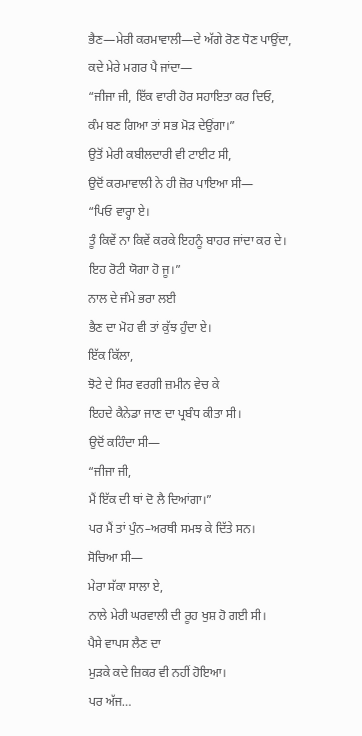ਭੈਣ—ਮੇਰੀ ਕਰਮਾਵਾਲੀ—ਦੇ ਅੱਗੇ ਰੋਣ ਧੋਣ ਪਾਉਂਦਾ,
ਕਦੇ ਮੇਰੇ ਮਗਰ ਪੈ ਜਾਂਦਾ—
“ਜੀਜਾ ਜੀ, ਇੱਕ ਵਾਰੀ ਹੋਰ ਸਹਾਇਤਾ ਕਰ ਦਿਓ,
ਕੰਮ ਬਣ ਗਿਆ ਤਾਂ ਸਭ ਮੋੜ ਦੇਉਂਗਾ।”
ਉਤੋਂ ਮੇਰੀ ਕਬੀਲਦਾਰੀ ਵੀ ਟਾਈਟ ਸੀ,
ਉਦੋਂ ਕਰਮਾਵਾਲੀ ਨੇ ਹੀ ਜ਼ੋਰ ਪਾਇਆ ਸੀ—
“ਪਿਓ ਵਾਰ੍ਹਾ ਏ।
ਤੂੰ ਕਿਵੇਂ ਨਾ ਕਿਵੇਂ ਕਰਕੇ ਇਹਨੂੰ ਬਾਹਰ ਜਾਂਦਾ ਕਰ ਦੇ।
ਇਹ ਰੋਟੀ ਯੋਗਾ ਹੋ ਜੂ।”
ਨਾਲ ਦੇ ਜੰਮੇ ਭਰਾ ਲਈ
ਭੈਣ ਦਾ ਮੋਹ ਵੀ ਤਾਂ ਕੁੱਝ ਹੁੰਦਾ ਏ।
ਇੱਕ ਕਿੱਲਾ,
ਝੋਟੇ ਦੇ ਸਿਰ ਵਰਗੀ ਜ਼ਮੀਨ ਵੇਚ ਕੇ
ਇਹਦੇ ਕੈਨੇਡਾ ਜਾਣ ਦਾ ਪ੍ਰਬੰਧ ਕੀਤਾ ਸੀ।
ਉਦੋਂ ਕਹਿੰਦਾ ਸੀ—
“ਜੀਜਾ ਜੀ,
ਮੈਂ ਇੱਕ ਦੀ ਥਾਂ ਦੋ ਲੈ ਦਿਆਂਗਾ।”
ਪਰ ਮੈਂ ਤਾਂ ਪੁੰਨ–ਅਰਥੀ ਸਮਝ ਕੇ ਦਿੱਤੇ ਸਨ।
ਸੋਚਿਆ ਸੀ—
ਮੇਰਾ ਸੱਕਾ ਸਾਲਾ ਏ,
ਨਾਲੇ ਮੇਰੀ ਘਰਵਾਲੀ ਦੀ ਰੂਹ ਖੁਸ਼ ਹੋ ਗਈ ਸੀ।
ਪੈਸੇ ਵਾਪਸ ਲੈਣ ਦਾ
ਮੁੜਕੇ ਕਦੇ ਜ਼ਿਕਰ ਵੀ ਨਹੀਂ ਹੋਇਆ।
ਪਰ ਅੱਜ…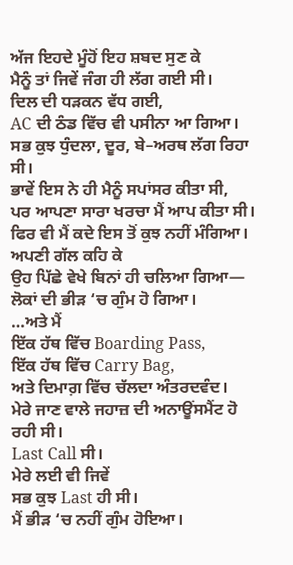ਅੱਜ ਇਹਦੇ ਮੂੰਹੋਂ ਇਹ ਸ਼ਬਦ ਸੁਣ ਕੇ
ਮੈਨੂੰ ਤਾਂ ਜਿਵੇਂ ਜੰਗ ਹੀ ਲੱਗ ਗਈ ਸੀ।
ਦਿਲ ਦੀ ਧੜਕਨ ਵੱਧ ਗਈ,
AC ਦੀ ਠੰਡ ਵਿੱਚ ਵੀ ਪਸੀਨਾ ਆ ਗਿਆ।
ਸਭ ਕੁਝ ਧੁੰਦਲਾ, ਦੂਰ, ਬੇ–ਅਰਥ ਲੱਗ ਰਿਹਾ ਸੀ।
ਭਾਵੇਂ ਇਸ ਨੇ ਹੀ ਮੈਨੂੰ ਸਪਾਂਸਰ ਕੀਤਾ ਸੀ,
ਪਰ ਆਪਣਾ ਸਾਰਾ ਖਰਚਾ ਮੈਂ ਆਪ ਕੀਤਾ ਸੀ।
ਫਿਰ ਵੀ ਮੈਂ ਕਦੇ ਇਸ ਤੋਂ ਕੁਝ ਨਹੀਂ ਮੰਗਿਆ।
ਅਪਣੀ ਗੱਲ ਕਹਿ ਕੇ
ਉਹ ਪਿੱਛੇ ਵੇਖੇ ਬਿਨਾਂ ਹੀ ਚਲਿਆ ਗਿਆ—
ਲੋਕਾਂ ਦੀ ਭੀੜ ‘ਚ ਗੁੰਮ ਹੋ ਗਿਆ।
…ਅਤੇ ਮੈਂ
ਇੱਕ ਹੱਥ ਵਿੱਚ Boarding Pass,
ਇੱਕ ਹੱਥ ਵਿੱਚ Carry Bag,
ਅਤੇ ਦਿਮਾਗ਼ ਵਿੱਚ ਚੱਲਦਾ ਅੰਤਰਦਵੰਦ।
ਮੇਰੇ ਜਾਣ ਵਾਲੇ ਜਹਾਜ਼ ਦੀ ਅਨਾਊਂਸਮੈਂਟ ਹੋ ਰਹੀ ਸੀ।
Last Call ਸੀ।
ਮੇਰੇ ਲਈ ਵੀ ਜਿਵੇਂ
ਸਭ ਕੁਝ Last ਹੀ ਸੀ।
ਮੈਂ ਭੀੜ ‘ਚ ਨਹੀਂ ਗੁੰਮ ਹੋਇਆ।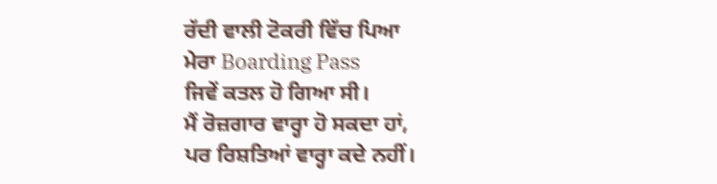ਰੱਦੀ ਵਾਲੀ ਟੋਕਰੀ ਵਿੱਚ ਪਿਆ
ਮੇਰਾ Boarding Pass
ਜਿਵੇਂ ਕਤਲ ਹੋ ਗਿਆ ਸੀ।
ਮੈਂ ਰੋਜ਼ਗਾਰ ਵਾਰ੍ਹਾ ਹੋ ਸਕਦਾ ਹਾਂ,
ਪਰ ਰਿਸ਼ਤਿਆਂ ਵਾਰ੍ਹਾ ਕਦੇ ਨਹੀਂ।